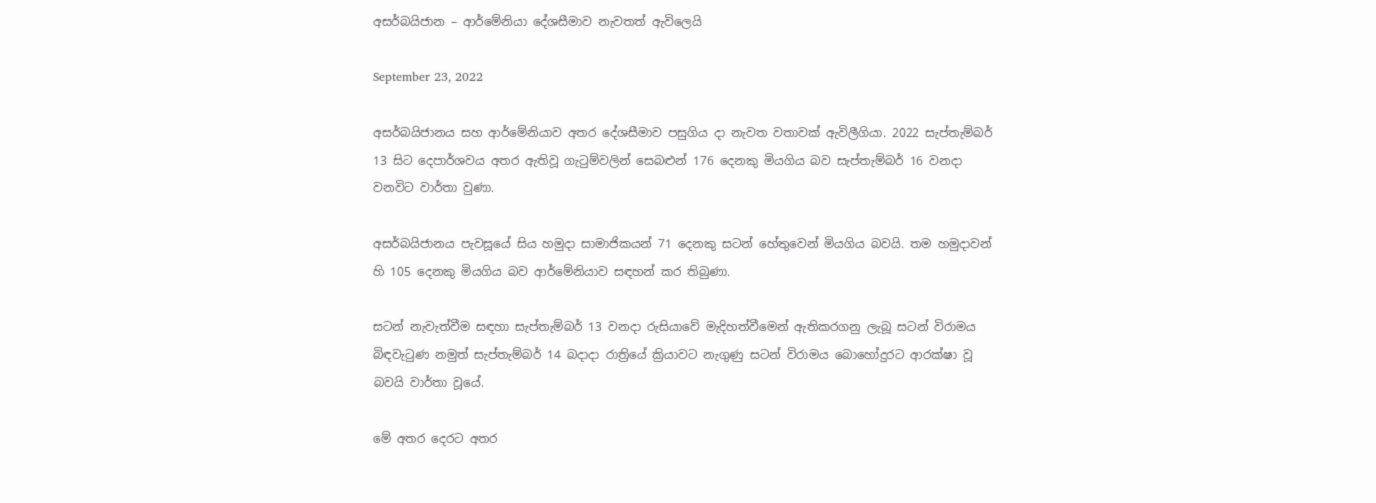අසර්බයිජාන – ආර්මේනියා දේශසීමාව නැවතත් ඇවිලෙයි

September 23, 2022

අසර්බයිජානය සහ ආර්මේනියාව අතර දේශසීමාව පසුගිය දා නැවත වතාවක් ඇවිලීගියා. 2022 සැප්තැම්බර් 13 සිට දෙපාර්ශවය අතර ඇතිවූ ගැටුම්වලින් සෙබළුන් 176 දෙනකු මියගිය බව සැප්තැම්බර් 16 වනදා වනවිට වාර්තා වුණා.

අසර්බයිජානය පැවසූයේ සිය හමුදා සාමාජිකයන් 71 දෙනකු සටන් හේතුවෙන් මියගිය බවයි. තම හමුදාවන් හි 105 දෙනකු මියගිය බව ආර්මේනියාව සඳහන් කර තිබුණා.

සටන් නැවැත්වීම සඳහා සැප්තැම්බර් 13 වනදා රුසියාවේ මැදිහත්වීමෙන් ඇතිකරගනු ලැබූ සටන් විරාමය බිඳවැටුණ නමුත් සැප්තැම්බර් 14 බදාදා රාත්‍රියේ ක්‍රියාවට නැගුණු සටන් විරාමය බොහෝදුරට ආරක්ෂා වූ බවයි වාර්තා වූයේ.

මේ අතර දෙරට අතර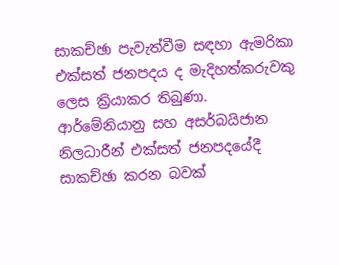සාකච්ඡා පැවැත්වීම සඳහා ඇමරිකා එක්සත් ජනපදය ද මැදිහත්කරුවකු ලෙස ක්‍රියාකර තිබුණා. ආර්මේනියානු සහ අසර්බයිජාන නිලධාරීන් එක්සත් ජනපදයේදී සාකච්ඡා කරන බවක්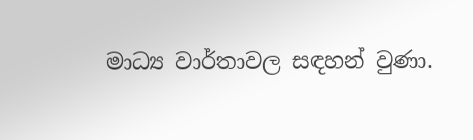මාධ්‍ය වාර්තාවල සඳහන් වුණා.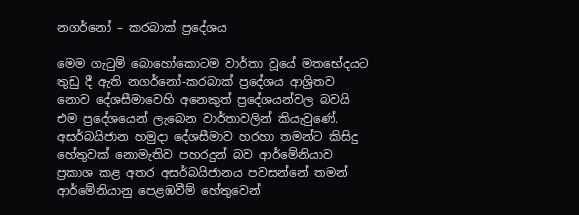නගර්නෝ – කරබාක් ප්‍රදේශය

මෙම ගැටුම් බොහෝකොටම වාර්තා වූයේ මතභේදයට තුඩු දී ඇති නගර්නෝ-කරබාක් ප්‍රදේශය ආශ්‍රිතව නොව දේශසීමාවෙහි අනෙකුත් ප්‍රදේශයන්වල බවයි එම ප්‍රදේශයෙන් ලැබෙන වාර්තාවලින් කියැවුණේ. අසර්බයිජාන හමුදා දේශසීමාව හරහා තමන්ට කිසිදු හේතුවක් නොමැතිව පහරදුන් බව ආර්මේනියාව ප්‍රකාශ කළ අතර අසර්බයිජානය පවසන්නේ තමන් ආර්මේනියානු පෙළඹවීම් හේතුවෙන්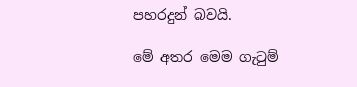පහරදුන් බවයි.

මේ අතර මෙම ගැටුම්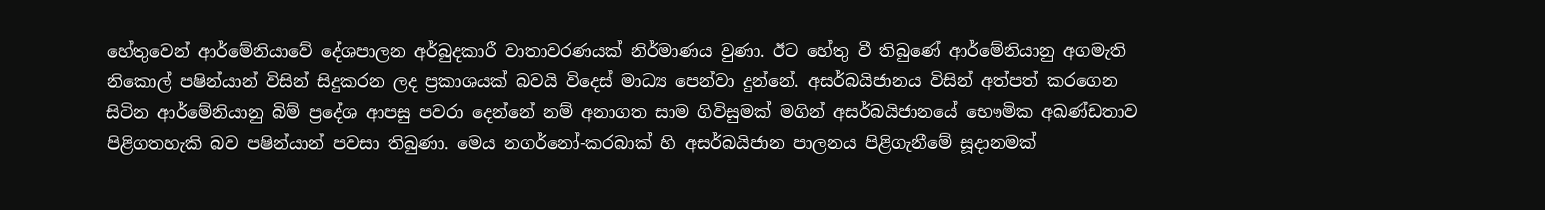හේතුවෙන් ආර්මේනියාවේ දේශපාලන අර්බුදකාරී වාතාවරණයක් නිර්මාණය වුණා. ඊට හේතු වී තිබුණේ ආර්මේනියානු අගමැති නිකොල් පෂින්යාන් විසින් සිදුකරන ලද ප්‍රකාශයක් බවයි විදෙස් මාධ්‍ය පෙන්වා දුන්නේ. අසර්බයිජානය විසින් අත්පත් කරගෙන සිටින ආර්මේනියානු බිම් ප්‍රදේශ ආපසු පවරා දෙන්නේ නම් අනාගත සාම ගිවිසුමක් මගින් අසර්බයිජානයේ භෞමික අඛණ්ඩතාව පිළිගතහැකි බව පෂින්යාන් පවසා තිබුණා. මෙය නගර්නෝ-කරබාක් හි අසර්බයිජාන පාලනය පිළිගැනීමේ සූදානමක්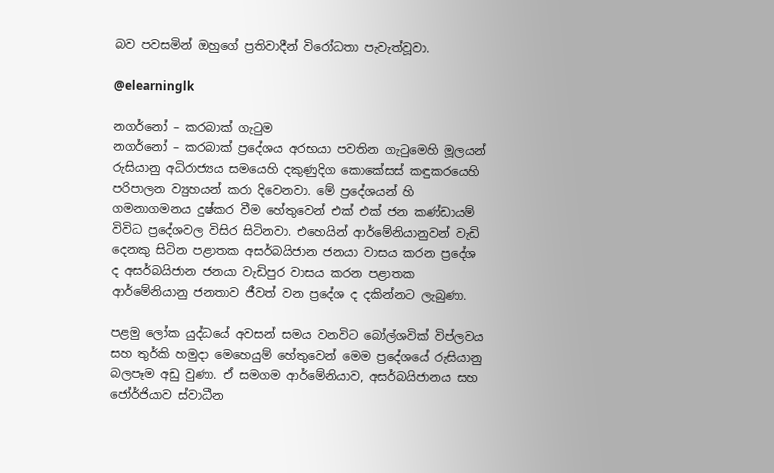බව පවසමින් ඔහුගේ ප්‍රතිවාදීන් විරෝධතා පැවැත්වූවා.

@elearninglk

නගර්නෝ – කරබාක් ගැටුම
නගර්නෝ – කරබාක් ප්‍රදේශය අරභයා පවතින ගැටුමෙහි මූලයන් රුසියානු අධිරාජ්‍යය සමයෙහි දකුණුදිග කොකේසස් කඳුකරයෙහි පරිපාලන ව්‍යුහයන් කරා දිවෙනවා. මේ ප්‍රදේශයන් හි ගමනාගමනය දුෂ්කර වීම හේතුවෙන් එක් එක් ජන කණ්ඩායම් විවිධ ප්‍රදේශවල විසිර සිටිනවා. එහෙයින් ආර්මේනියානුවන් වැඩි දෙනකු සිටින පළාතක අසර්බයිජාන ජනයා වාසය කරන ප්‍රදේශ ද අසර්බයිජාන ජනයා වැඩිපුර වාසය කරන පළාතක ආර්මේනියානු ජනතාව ජීවත් වන ප්‍රදේශ ද දකින්නට ලැබුණා.

පළමු ලෝක යුද්ධයේ අවසන් සමය වනවිට බෝල්‍ශවික් විප්ලවය සහ තුර්කි හමුදා මෙහෙයුම් හේතුවෙන් මෙම ප්‍රදේශයේ රුසියානු බලපෑම අඩු වුණා. ඒ සමගම ආර්මේනියාව, අසර්බයිජානය සහ ජෝර්ජියාව ස්වාධීන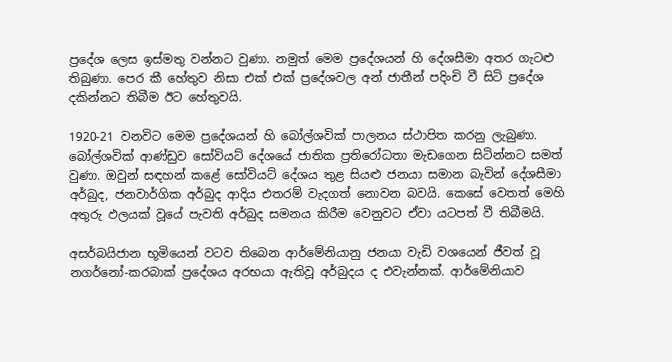ප්‍රදේශ ලෙස ඉස්මතු වන්නට වුණා. නමුත් මෙම ප්‍රදේශයන් හි දේශසීමා අතර ගැටළු තිබුණා. පෙර කී හේතුව නිසා එක් එක් ප්‍රදේශවල අන් ජාතීන් පදිංචි වී සිටි ප්‍රදේශ දකින්නට තිබීම ඊට හේතුවයි.

1920-21 වනවිට මෙම ප්‍රදේශයන් හි බෝල්ශවික් පාලනය ස්ථාපිත කරනු ලැබුණා. බෝල්ශවික් ආණ්ඩුව සෝවියට් දේශයේ ජාතික ප්‍රතිරෝධතා මැඩගෙන සිටින්නට සමත් වුණා. ඔවුන් සඳහන් කළේ සෝවියට් දේශය තුළ සියළු ජනයා සමාන බැවින් දේශසීමා අර්බුද, ජනවාර්ගික අර්බුද ආදිය එතරම් වැදගත් නොවන බවයි. කෙසේ වෙතත් මෙහි අතුරු ඵලයක් වූයේ පැවති අර්බුද සමනය කිරීම වෙනුවට ඒවා යටපත් වී තිබීමයි.

අසර්බයිජාන භූමියෙන් වටව තිබෙන ආර්මේනියානු ජනයා වැඩි වශයෙන් ජීවත් වූ නගර්නෝ-කරබාක් ප්‍රදේශය අරභයා ඇතිවූ අර්බුදය ද එවැන්නක්. ආර්මේනියාව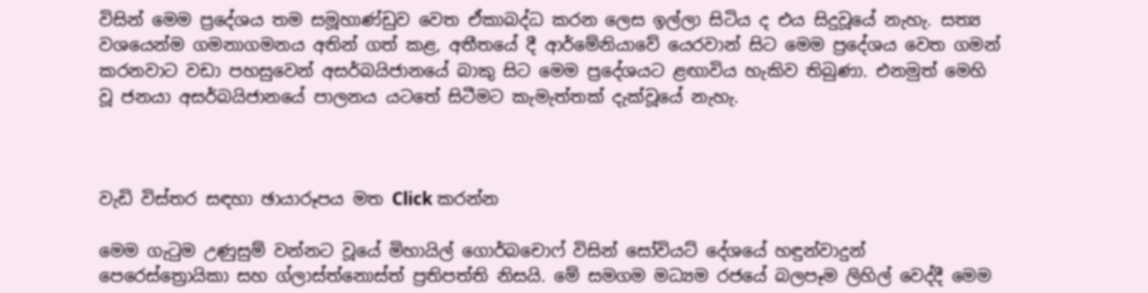විසින් මෙම ප්‍රදේශය තම සමූහාණ්ඩුව වෙත ඒකාබද්ධ කරන ලෙස ඉල්ලා සිටිය ද එය සිදුවූයේ නැහැ. සත්‍ය වශයෙන්ම ගමනාගමනය අතින් ගත් කළ, අතීතයේ දී ආර්මේනියාවේ යෙරවාන් සිට මෙම ප්‍රදේශය වෙත ගමන් කරනවාට වඩා පහසුවෙන් අසර්බයිජානයේ බාකු සිට මෙම ප්‍රදේශයට ළඟාවිය හැකිව තිබුණා. එනමුත් මෙහි වූ ජනයා අසර්බයිජානයේ පාලනය යටතේ සිටීමට කැමැත්තක් දැක්වූයේ නැහැ.



වැඩි විස්තර සඳහා ඡායාරූපය මත Click කරන්න

මෙම ගැටුම උණුසුම් වන්නට වූයේ මිහායිල් ගොර්බචොෆ් විසින් සෝවියට් දේශයේ හඳුන්වාදුන් පෙරෙස්ත්‍රොයිකා සහ ග්ලාස්ත්නොස්ත් ප්‍රතිපත්ති නිසයි. මේ සමගම මධ්‍යම රජයේ බලපෑම ලිහිල් වෙද්දී මෙම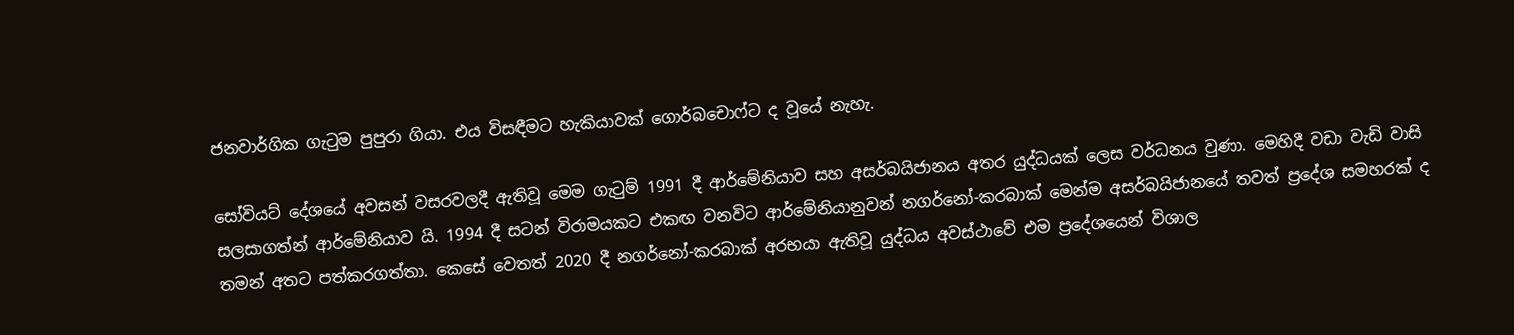ජනවාර්ගික ගැටුම පුපුරා ගියා. එය විසඳීමට හැකියාවක් ගොර්බචොෆ්ට ද වූයේ නැහැ.

සෝවියට් දේශයේ අවසන් වසරවලදී ඇතිවූ මෙම ගැටුම් 1991 දී ආර්මේනියාව සහ අසර්බයිජානය අතර යුද්ධයක් ලෙස වර්ධනය වුණා. මෙහිදී වඩා වැඩි වාසි සලසාගත්න් ආර්මේනියාව යි. 1994 දී සටන් විරාමයකට එකඟ වනවිට ආර්මේනියානුවන් නගර්නෝ-කරබාක් මෙන්ම අසර්බයිජානයේ තවත් ප්‍රදේශ සමහරක් ද තමන් අතට පත්කරගත්තා. කෙසේ වෙතත් 2020 දී නගර්නෝ-කරබාක් අරභයා ඇතිවූ යුද්ධය අවස්ථාවේ එම ප්‍රදේශයෙන් විශාල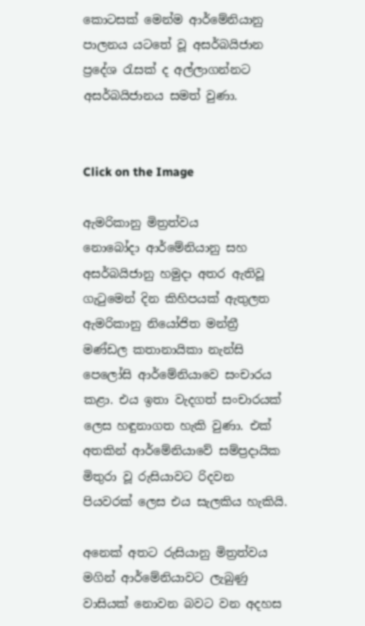කොටසක් මෙන්ම ආර්මේනියානු පාලනය යටතේ වූ අසර්බයිජාන ප්‍රදේශ රැසක් ද අල්ලාගන්නට අසර්බයිජානය සමත් වුණා.


Click on the Image

ඇමරිකානු මිත්‍රත්වය
නොබෝදා ආර්මේනියානු සහ අසර්බයිජානු හමුදා අතර ඇතිවූ ගැටුමෙන් දින කිහිපයක් ඇතුලත ඇමරිකානු නියෝජිත මන්ත්‍රී මණ්ඩල කතානායිකා නැන්සි පෙලෝසි ආර්මේනියාවෙ සංචාරය කළා. එය ඉතා වැදගත් සංචාරයක් ලෙස හඳුනාගත හැකි වුණා. එක් අතකින් ආර්මේනියාවේ සම්ප්‍රදායික මිතුරා වූ රුසියාවට රිදවන පියවරක් ලෙස එය සැලකිය හැකියි.

අනෙක් අතට රුසියානු මිත්‍රත්වය මගින් ආර්මේනියාවට ලැබුණු වාසියක් නොවන බවට වන අදහස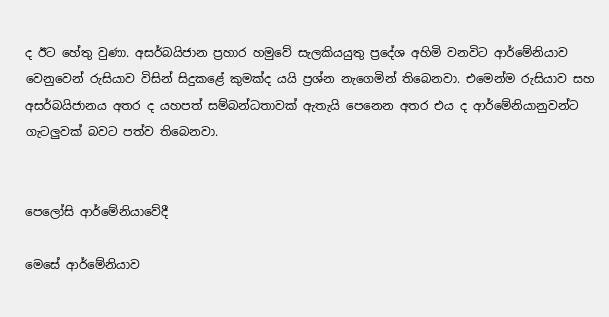ද ඊට හේතු වුණා. අසර්බයිජාන ප්‍රහාර හමුවේ සැලකියයුතු ප්‍රදේශ අහිමි වනවිට ආර්මේනියාව වෙනුවෙන් රුසියාව විසින් සිදුකළේ කුමක්ද යයි ප්‍රශ්න නැගෙමින් තිබෙනවා. එමෙන්ම රුසියාව සහ අසර්බයිජානය අතර ද යහපත් සම්බන්ධතාවක් ඇතැයි පෙනෙන අතර එය ද ආර්මේනියානුවන්ට ගැටලුවක් බවට පත්ව තිබෙනවා.


පෙලෝසි ආර්මේනියාවේදී

මෙසේ ආර්මේනියාව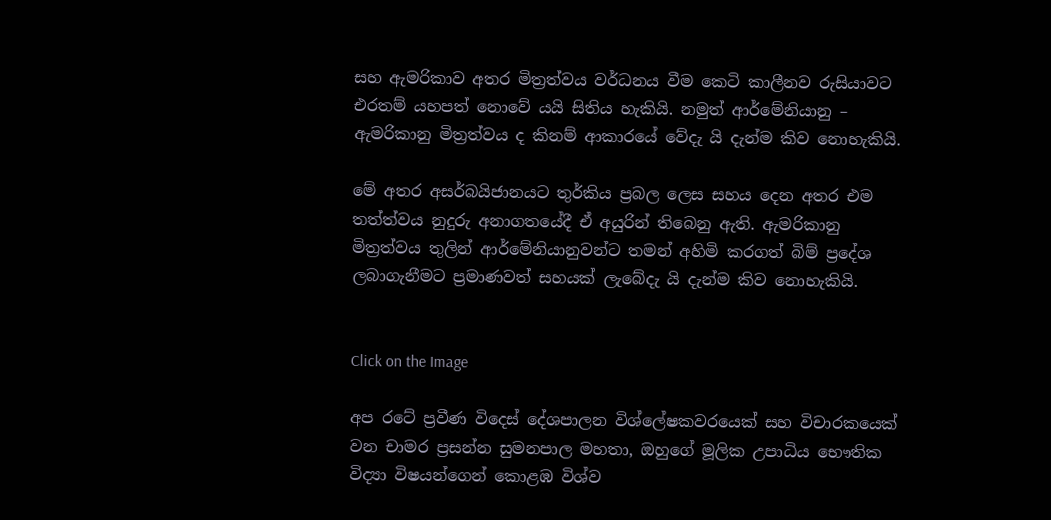සහ ඇමරිකාව අතර මිත්‍රත්වය වර්ධනය වීම කෙටි කාලීනව රුසියාවට එරතම් යහපත් නොවේ යයි සිතිය හැකියි. නමුත් ආර්මේනියානු – ඇමරිකානු මිත්‍රත්වය ද කිනම් ආකාරයේ වේදැ යි දැන්ම කිව නොහැකියි.

මේ අතර අසර්බයිජානයට තුර්කිය ප්‍රබල ලෙස සහය දෙන අතර එම තත්ත්වය නුදුරු අනාගතයේදී ඒ අයුරින් තිබෙනු ඇති. ඇමරිකානු මිත්‍රත්වය තුලින් ආර්මේනියානුවන්ට තමන් අහිමි කරගත් බිම් ප්‍රදේශ ලබාගැනීමට ප්‍රමාණවත් සහයක් ලැබේදැ යි දැන්ම කිව නොහැකියි.


Click on the Image

අප රටේ ප්‍රවීණ විදෙස් දේශපාලන විශ්ලේෂකවරයෙක් සහ විචාරකයෙක් වන චාමර ප්‍රසන්න සුමනපාල මහතා, ඔහුගේ මූලික උපාධිය භෞතික විද්‍යා විෂයන්ගෙන් කොළඹ විශ්ව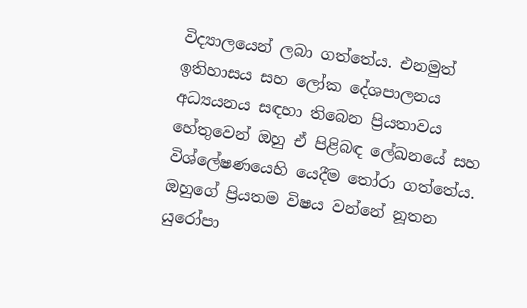විද්‍යාලයෙන් ලබා ගත්තේය. එනමුත් ඉතිහාසය සහ ලෝක දේශපාලනය අධ්‍යයනය සඳහා තිබෙන ප්‍රියතාවය හේතුවෙන් ඔහු ඒ පිළිබඳ ලේඛනයේ සහ විශ්ලේෂණයෙහි යෙදීම තෝරා ගත්තේය. ඔහුගේ ප්‍රියතම විෂය වන්නේ නූතන යුරෝපා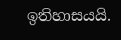ඉතිහාසයයි.